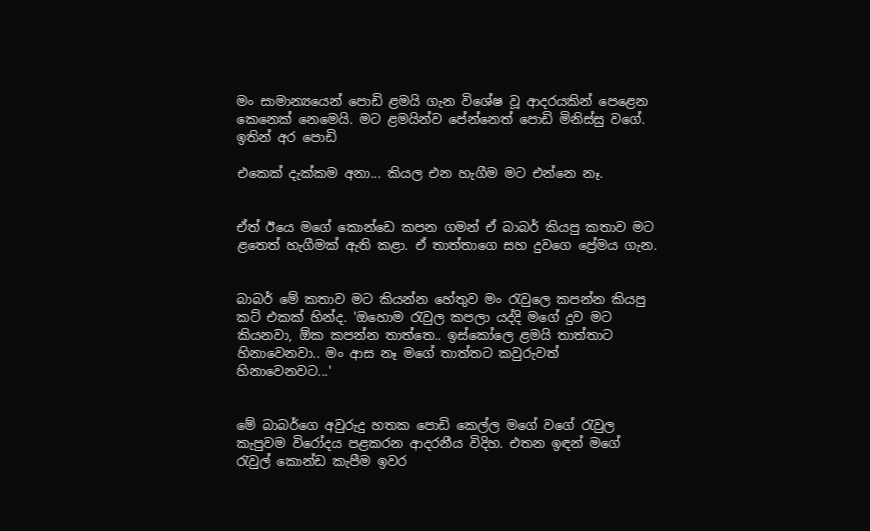මං සාමාන්‍යයෙන් පොඩි ළමයි ගැන විශේෂ වූ ආදරයකින් පෙළෙන කෙනෙක් නෙමෙයි. මට ළමයින්ව පේන්නෙත් පොඩි මිනිස්සු වගේ. ඉතින් අර පොඩි

එකෙක් දැක්කම අනා... කියල එන හැගීම මට එන්නෙ නෑ.


ඒත් ඊයෙ මගේ කොන්ඩෙ කපන ගමන් ඒ බාබර් කියපු කතාව මට ළතෙත් හැගීමක් ඇති කළා. ඒ තාත්තාගෙ සහ දුවගෙ ප්‍රේමය ගැන.


බාබර් මේ කතාව මට කියන්න හේතුව මං රැවුලෙ කපන්න කියපු කට් එකක් හින්ද. 'ඔහොම රැවුල කපලා යද්දි මගේ දුව මට කියනවා, ඕක කපන්න තාත්තෙ.. ඉස්කෝලෙ ළමයි තාත්තාට හිනාවෙනවා.. මං ආස නෑ මගේ තාත්තට කවුරුවත් හිනාවෙනවට...'


මේ බාබර්ගෙ අවුරුදු හතක පොඩි කෙල්ල මගේ වගේ රැවුල කැපුවම විර‍ෝදය පළකරන ආදරනීය විදිහ. එතන ඉඳන් මගේ රැවුල් කොන්ඩ කැපීම ඉවර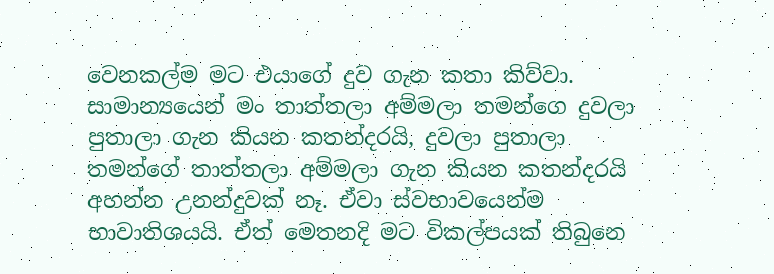වෙනකල්ම මට එයාගේ දුව ගැන කතා කිව්වා. සාමාන්‍යයෙන් මං තාත්තලා අම්මලා තමන්ගෙ දුවලා පුතාලා ගැන කියන කතන්දරයි, දුවලා පුතාලා තමන්ගේ තාත්තලා අම්මලා ගැන කියන කතන්දරයි අහන්න උනන්දුවක් නෑ. ඒවා ස්වභාවයෙන්ම භාවාතිශයයි. ඒත් මෙතනදි මට විකල්පයක් තිබුනෙ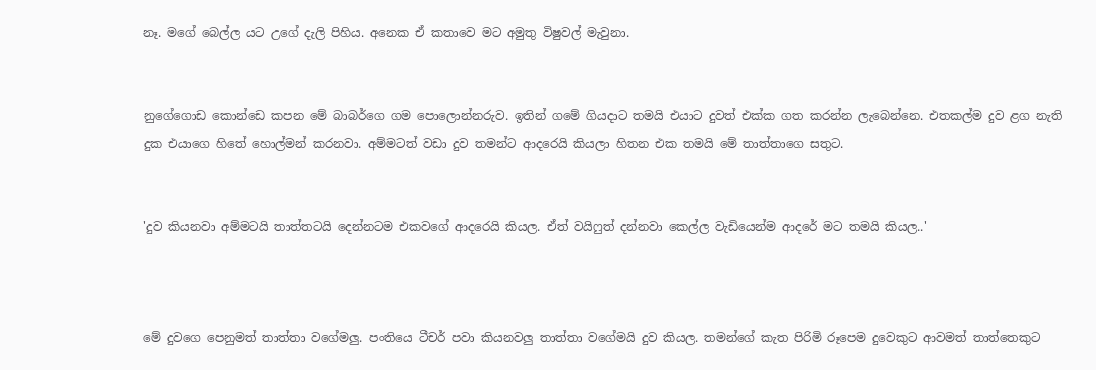නෑ. මගේ බෙල්ල යට උගේ දැලි පිහිය. අනෙක ඒ කතාවෙ මට අමුතු විෂුවල් මැවුනා.


නුගේගොඩ කොන්ඩෙ කපන මේ බාබර්ගෙ ගම පොලොන්නරුව. ඉතින් ගමේ ගියදාට තමයි එයාට දුවත් එක්ක ගත කරන්න ලැබෙන්නෙ. එතකල්ම දුව ළග නැති දුක එයාගෙ හිතේ හොල්මන් කරනවා. අම්මටත් වඩා දුව තමන්ට ආදරෙයි කියලා හිතන එක තමයි මේ තාත්තාගෙ සතුට.


'දුව කියනවා අම්මටයි තාත්තටයි දෙන්නටම එකවගේ ආදරෙයි කියල. ඒත් වයිෆුත් දන්නවා කෙල්ල වැඩියෙන්ම ආදරේ මට තමයි කියල..'



මේ දුවගෙ පෙනුමත් තාත්තා වගේමලු. පංතියෙ ටීචර් පවා කියනවලු තාත්තා ‍වගේමයි දුව කියල. තමන්ගේ කැත පිරිමි රූපෙම දුවෙකුට ආවමත් තාත්තෙකුට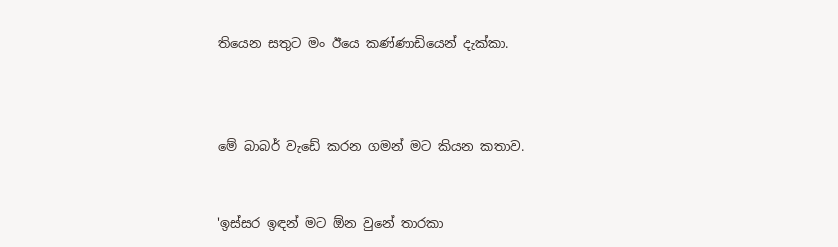තියෙන සතුට මං ඊයෙ කණ්ණාඩියෙන් දැක්කා.



මේ බාබර් වැඩේ කරන ගමන් මට කියන කතාව.


'ඉස්සර ඉඳන් මට ඕන වුනේ තාරකා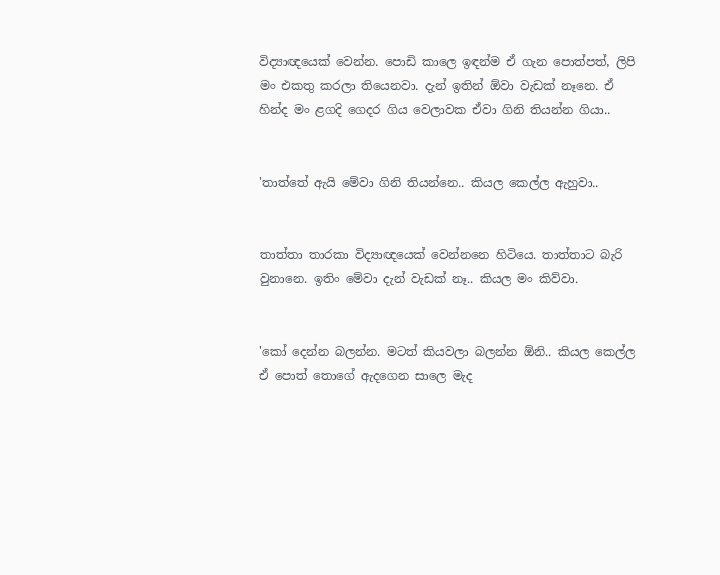විද්‍යාඥයෙක් වෙන්න. පොඩි කාලෙ ඉඳන්ම ඒ ගැන පොත්පත්, ලිපි මං එකතු කරලා තියෙනවා. දැන් ඉතින් ඕවා වැඩක් නෑනෙ. ඒ හින්ද මං ළගදි ගෙදර ගිය වෙලාවක ඒවා ගිනි තියන්න ගියා..


'තාත්තේ ඇයි මේවා ගිනි තියන්නෙ.. කියල කෙල්ල ඇහුවා..


තාත්තා තාරකා විද්‍යාඥයෙක් වෙන්නනෙ හිටියෙ. තාත්තාට බැරි වුනානෙ. ඉතිං මේවා දැන් වැඩක් නෑ.. කියල මං කිව්වා.


'කෝ දෙන්න බලන්න. මටත් කියවලා බලන්න ඕනි.. කියල කෙල්ල ඒ පොත් තොගේ ඇදගෙන සාලෙ මැද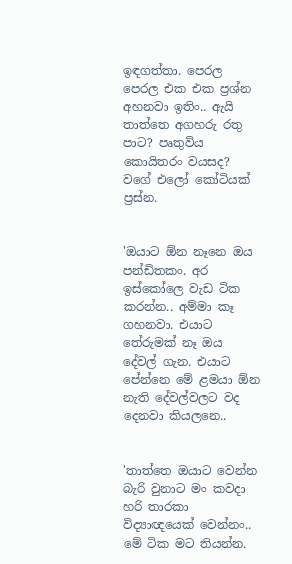ඉඳගත්තා. පෙරල පෙරල එක එක ප්‍රශ්න අහනවා ඉතිං.. ඇයි තාත්තෙ අගහරු රතු පාට? පෘතුවිය කොයිතරං වයසද? වගේ එලෝ කෝටියක් ප්‍රස්න.


'ඔයාට ඕන නෑනෙ ඔය පන්ඩිතකං. අර ඉස්කෝලෙ වැඩ ටික කරන්න.. අම්මා කෑ ගහනවා. එයාට තේරුමක් නෑ ඔය දේවල් ගැන. එයාට පේන්නෙ මේ ළමයා ඕන නැති දේවල්වලට වද දෙනවා කියලනෙ..


'තාත්තෙ ඔයාට වෙන්න බැරි වුනාට මං කවදා හරි තාරකා විද්‍යාඥයෙක් වෙන්නං.. මේ ටික මට තියන්න.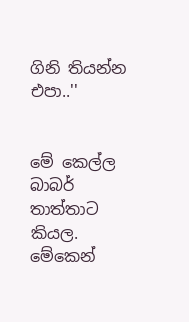ගිනි තියන්න එපා..''


මේ කෙල්ල බාබර් තාත්තාට කියල. මේකෙන්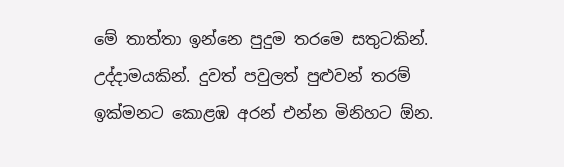මේ තාත්තා ඉන්නෙ පුදුම තරමෙ සතුටකින්. උද්දාමයකින්. දුවත් පවුලත් පුළුවන් තරම් ඉක්මනට කොළඹ අරන් එන්න මිනිහට ඕන.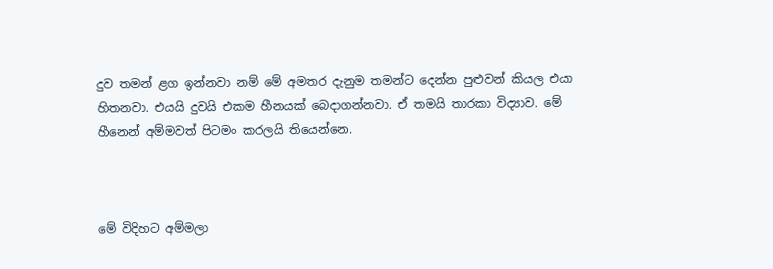දුව තමන් ළග ඉන්නවා නම් මේ අමතර දැනුම තමන්ට දෙන්න පුළුවන් කියල එයා හිතනවා. එයයි දුවයි එකම හීනයක් බෙදාගන්නවා. ඒ තමයි තාරකා විද්‍යාව. මේ හීනෙන් අම්මවත් පිටමං කරලයි තියෙන්නෙ.



මේ විදිහට අම්මලා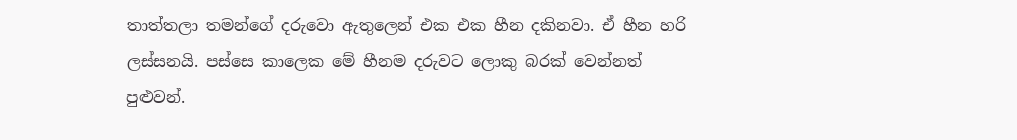තාත්තලා තමන්ගේ දරුවො ඇතුලෙන් එක එක හීන දකිනවා. ඒ හීන හරි ලස්සනයි. පස්සෙ කාලෙක මේ හීනම දරුවට ලොකු බරක් වෙන්නත් පුළුවන්.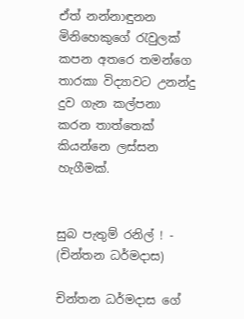ඒත් නන්නාඳුනන මිනිහෙකුගේ රැවුලක් කපන අතරෙ තමන්ගෙ තාරකා විද්‍යාවට උනන්දු දුව ගැන කල්පනා කරන තාත්තෙක් කියන්නෙ ලස්සන හැගීමක්.


සුබ පැතුම් රනිල් ! - (චින්තන ධර්මදාස)

චින්තන ධර්මදාස ගේ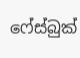ෆේස්බුක්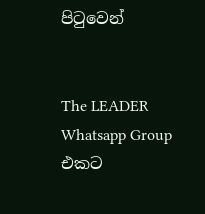පිටුවෙන්


The LEADER Whatsapp Group එකට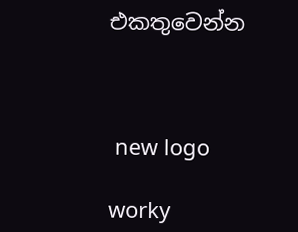එකතුවෙන්න



 new logo

worky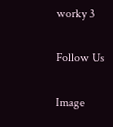worky 3

Follow Us

Image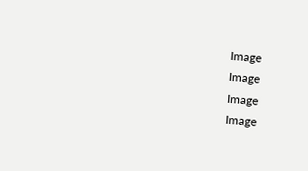Image
Image
Image
Image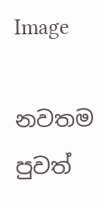Image

නවතම පුවත්